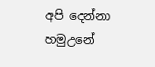අපි දෙන්නා හමුඋනේ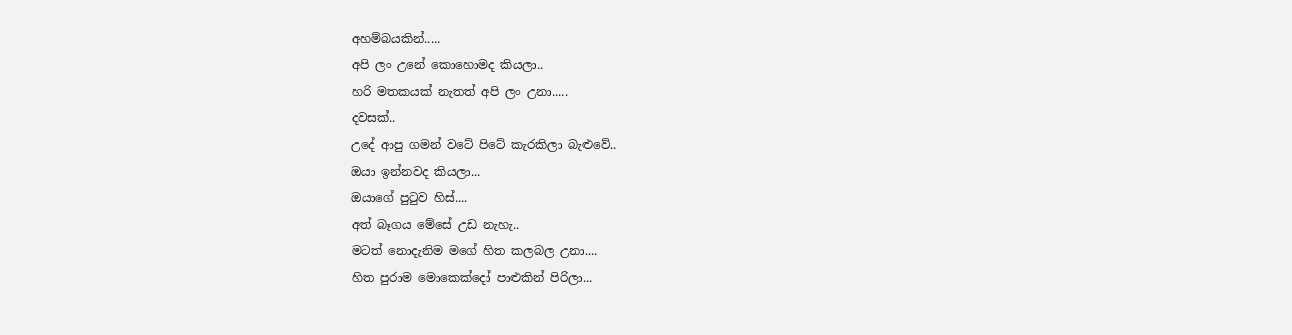අහම්බයකින්.....
අපි ලං උනේ කොහොමද කියලා..
හරි මතකයක් නැතත් අපි ලං උනා.....
දවසක්..
උදේ ආපු ගමන් වටේ පිටේ කැරකිලා බැළුවේ..
ඔයා ඉන්නවද කියලා...
ඔයාගේ පුටුව හිස්....
අත් බෑගය මේසේ උඩ නැහැ..
මටත් නොදැනිම මගේ හිත කලබල උනා....
හිත පුරාම මොකෙක්දෝ පාළුකින් පිරිලා...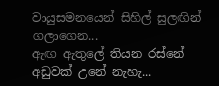වායුසමනයෙන් සිහිල් සුලඟින් ගලාගෙන...
ඇඟ ඇතුලේ තියන රස්නේ අඩුවක් උනේ නැහැ...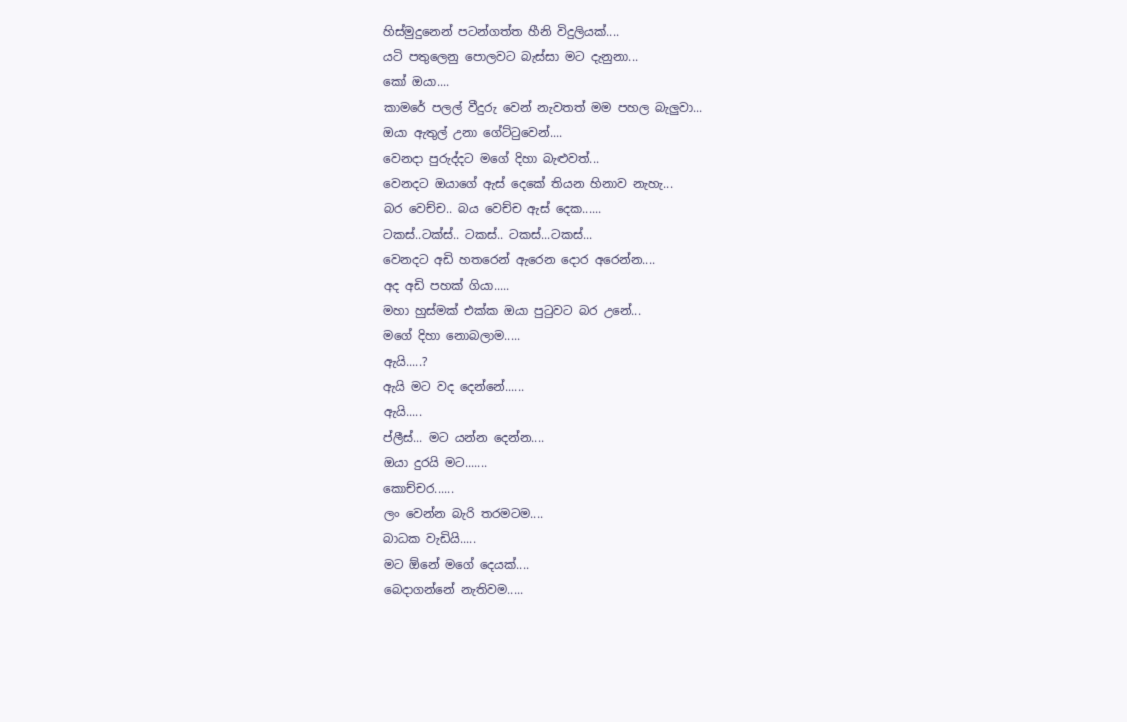හිස්මුදුනෙන් පටන්ගත්ත හීනි විදුලියක්....
යටි පතුලෙනු පොලවට බැස්සා මට දැනුනා...
කෝ ඔයා....
කාමරේ පලල් වීදුරු වෙන් නැවතත් මම පහල බැලුවා...
ඔයා ඇතුල් උනා ගේට්ටුවෙන්....
වෙනදා පුරුද්දට මගේ දිහා බැළුවත්...
වෙනදට ඔයාගේ ඇස් දෙකේ තියන හිනාව නැහැ...
බර වෙච්ච.. බය වෙච්ච ඇස් දෙක......
ටකස්..ටක්ස්.. ටකස්.. ටකස්...ටකස්...
වෙනදට අඩි හතරෙන් ඇරෙන දොර අරෙන්න....
අද අඩි පහක් ගියා.....
මහා හුස්මක් එක්ක ඔයා පුටුවට බර උනේ...
මගේ දිහා නොබලාම.....
ඇයි.....?
ඇයි මට වද දෙන්නේ......
ඇයි.....
ප්ලීස්... මට යන්න දෙන්න....
ඔයා දුරයි මට.......
කොච්චර......
ලං වෙන්න බැරි තරමටම....
බාධක වැඩියි.....
මට ඕනේ මගේ දෙයක්....
බෙදාගන්නේ නැතිවම.....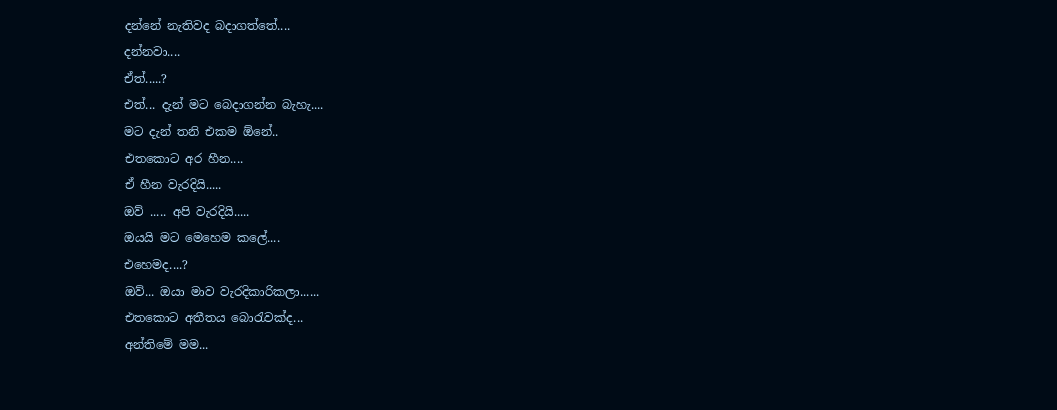දන්නේ නැතිවද බදාගත්තේ....
දන්නවා....
ඒත්.....?
එත්... දැන් මට බෙදාගන්න බැහැ....
මට දැන් තනි එකම ඕනේ..
එතකොට අර හීන....
ඒ හීන වැරදියි.....
ඔව් ..... අපි වැරදියි.....
ඔයයි මට මෙහෙම කලේ....
එහෙමද....?
ඔව්... ඔයා මාව වැරදිකාරිකලා......
එතකොට අතීතය බොරැවක්ද...
අන්තිමේ මම...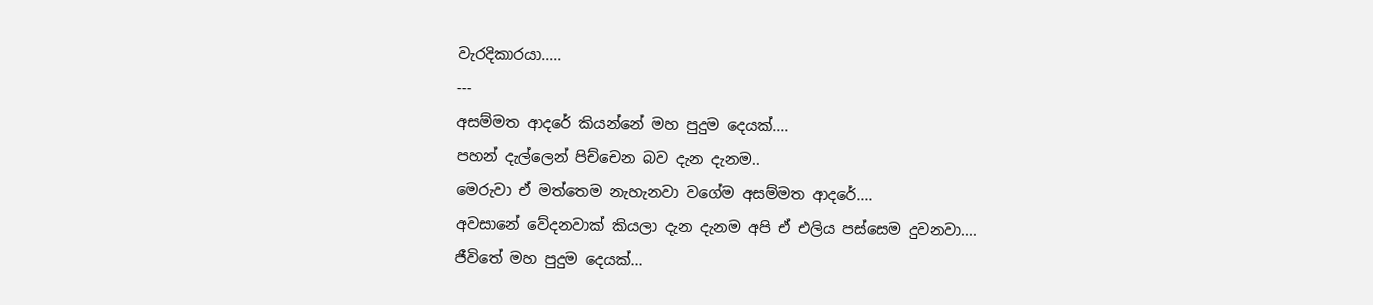වැරදිකාරයා.....
---
අසම්මත ආදරේ කියන්නේ මහ පුදුම දෙයක්....
පහන් දැල්ලෙන් පිච්චෙන බව දැන දැනම..
මෙරුවා ඒ මත්තෙම නැහැනවා වගේම අසම්මත ආදරේ....
අවසානේ වේදනවාක් කියලා දැන දැනම අපි ඒ එලිය පස්සෙම දුවනවා....
ජීවිතේ මහ පුදුම දෙයක්...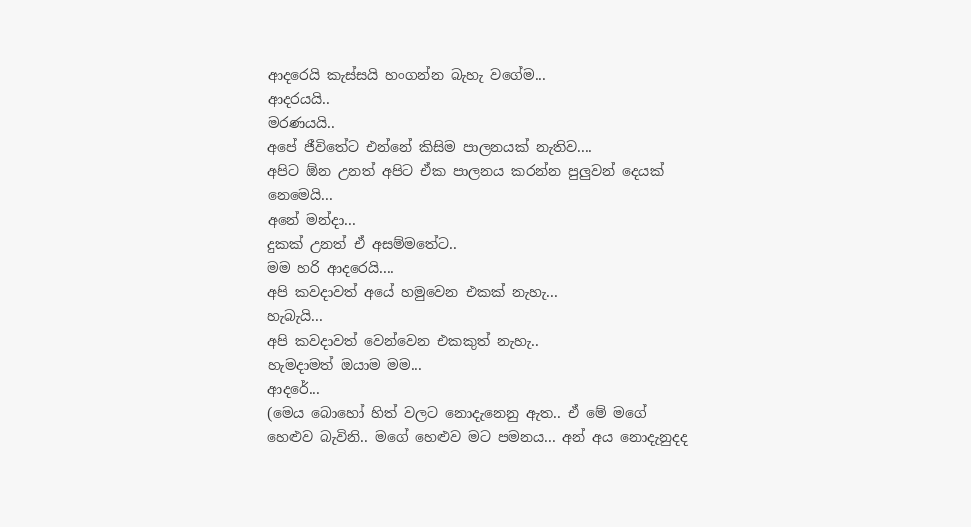ආදරෙයි කැස්සයි හංගන්න බැහැ වගේම...
ආදරයයි..
මරණයයි..
අපේ ජීවිතේට එන්නේ කිසිම පාලනයක් නැතිව....
අපිට ඕන උනත් අපිට ඒක පාලනය කරන්න පුලුවන් දෙයක් නෙමෙයි...
අනේ මන්දා...
දුකක් උනත් ඒ අසම්මතේට..
මම හරි ආදරෙයි....
අපි කවදාවත් අයේ හමුවෙන එකක් නැහැ...
හැබැයි...
අපි කවදාවත් වෙන්වෙන එකකුත් නැහැ..
හැමදාමත් ඔයාම මම...
ආදරේ...
(මෙය බොහෝ හිත් වලට නොදැනෙනු ඇත.. ඒ මේ මගේ හෙළුව බැවිනි.. මගේ හෙළුව මට පමනය... අන් අය නොදැනුදද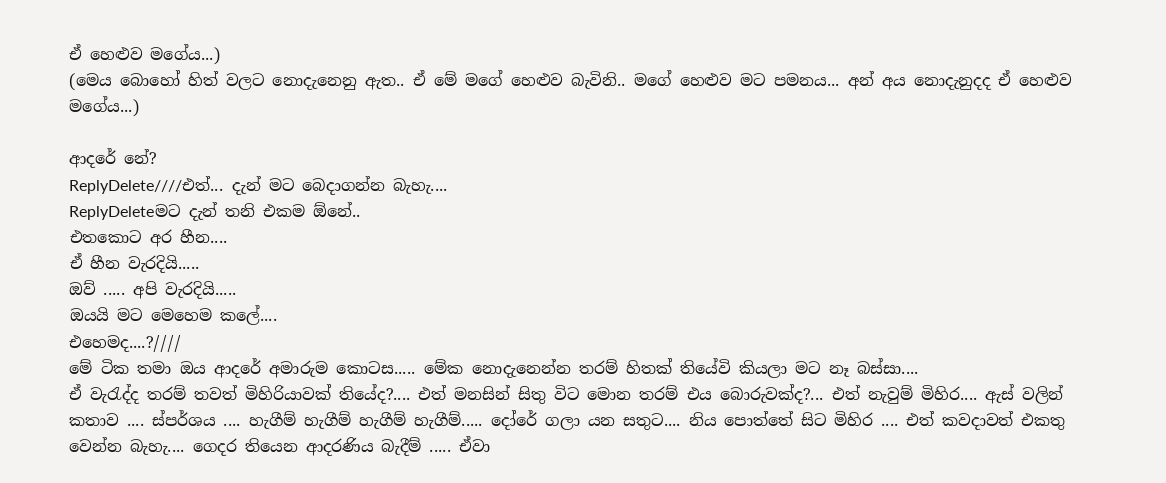ඒ හෙළුව මගේය...)
(මෙය බොහෝ හිත් වලට නොදැනෙනු ඇත.. ඒ මේ මගේ හෙළුව බැවිනි.. මගේ හෙළුව මට පමනය... අන් අය නොදැනුදද ඒ හෙළුව මගේය...)

ආදරේ නේ?
ReplyDelete////එත්... දැන් මට බෙදාගන්න බැහැ....
ReplyDeleteමට දැන් තනි එකම ඕනේ..
එතකොට අර හීන....
ඒ හීන වැරදියි.....
ඔව් ..... අපි වැරදියි.....
ඔයයි මට මෙහෙම කලේ....
එහෙමද....?////
මේ ටික තමා ඔය ආදරේ අමාරුම කොටස..... මේක නොදැනෙන්න තරම් හිතක් තියේවි කියලා මට නෑ බස්සා....
ඒ වැරැද්ද තරම් තවත් මිහිරියාවක් තියේද?.... එත් මනසින් සිතු විට මොන තරම් එය බොරුවක්ද?... එත් නැවුම් මිහිර.... ඇස් වලින් කතාව .... ස්පර්ශය .... හැගීම් හැගීම් හැගීම් හැගීම්..... දෝරේ ගලා යන සතුට.... නිය පොත්තේ සිට මිහිර .... එත් කවදාවත් එකතු වෙන්න බැහැ.... ගෙදර තියෙන ආදරණිය බැදීම් ..... ඒවා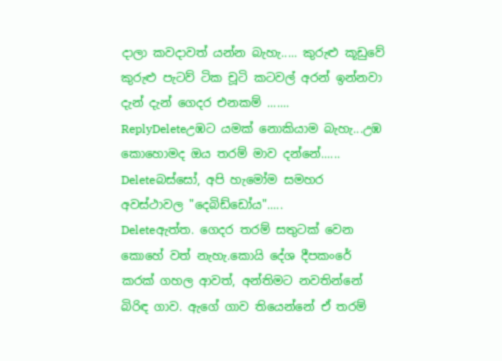දාලා කවදාවත් යන්න බැහැ..... කුරුළු කූඩුවේ කුරුළු පැටව් ටික චූටි කටවල් අරන් ඉන්නවා දැන් දැන් ගෙදර එනකම් .......
ReplyDeleteඋඹට යමක් නොකියාම බැහැ...උඹ කොහොමද ඔය තරම් මාව දන්නේ......
Deleteබස්සෝ, අපි හැමෝම සමහර අවස්ථාවල "දෙබිඩ්ඩෝය".....
Deleteඇත්ත. ගෙදර තරම් සතුටක් වෙන කොහේ වත් නැහැ.කොයි දේශ දීපකංරේ කරක් ගහල ආවත්, අන්තිමට නවතින්නේ බිරිඳ ගාව. ඇගේ ගාව තියෙන්නේ ඒ තරම්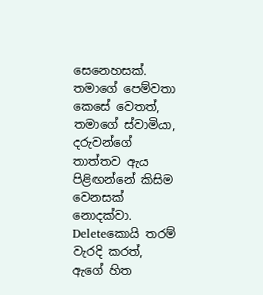සෙනෙහසක්. තමාගේ පෙම්වතා කෙසේ වෙතත්, තමාගේ ස්වාමියා, දරුවන්ගේ තාත්තව ඇය පිළිඟන්නේ කිසිම වෙනසක් නොදක්වා.
Deleteකොයි තරම් වැරදි කරත්, ඇගේ හිත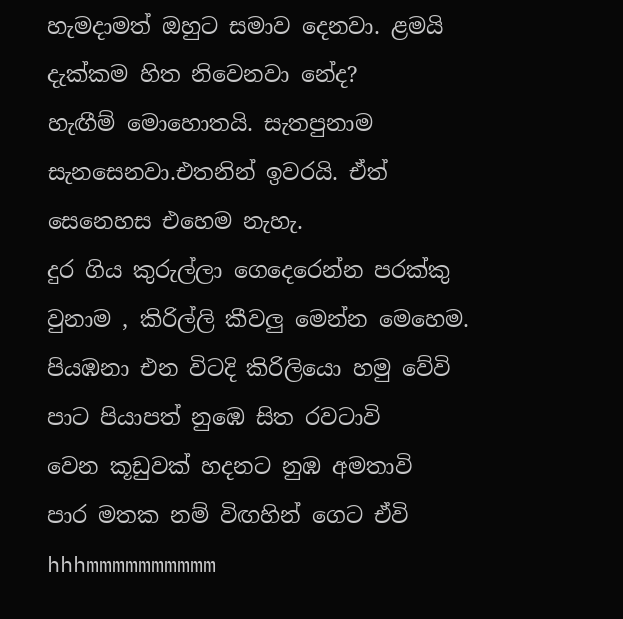හැමදාමත් ඔහුට සමාව දෙනවා. ළමයි දැක්කම හිත නිවෙනවා නේද?
හැඟීම් මොහොතයි. සැතපුනාම සැනසෙනවා.එතනින් ඉවරයි. ඒත් සෙනෙහස එහෙම නැහැ.
දුර ගිය කුරුල්ලා ගෙදෙරෙන්න පරක්කු වුනාම , කිරිල්ලි කීවලු මෙන්න මෙහෙම.
පියඹනා එන විටදි කිරිලියො හමු වේවි
පාට පියාපත් නුඹෙ සිත රවටාවි
වෙන කූඩුවක් හදනට නුඹ අමතාවි
පාර මතක නම් විඟහින් ගෙට ඒවි
hhhmmmmmmmmmm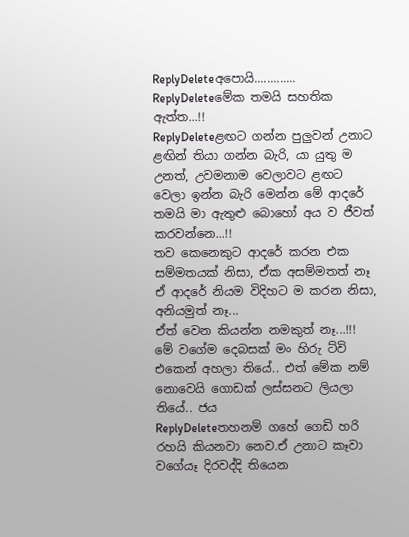ReplyDeleteඅපොයි.............
ReplyDeleteමේක තමයි සහතික ඇත්ත...!!
ReplyDeleteළඟට ගන්න පුලුවන් උනාට ළඟින් තියා ගන්න බැරි, යා යුතු ම උනත්, උවමනාම වෙලාවට ළඟට වෙලා ඉන්න බැරි මෙන්න මේ ආදරේ තමයි මා ඇතුළු බොහෝ අය ව ජීවත් කරවන්නෙ...!!
තව කෙනෙකුට ආදරේ කරන එක සම්මතයක් නිසා, ඒක අසම්මතත් නෑ
ඒ ආදරේ නියම විදිහට ම කරන නිසා, අනියමුත් නෑ...
ඒත් වෙන කියන්න නමකුත් නෑ...!!!
මේ වගේම දෙබසක් මං හිරු ට්වි එකෙන් අහලා තියේ.. එත් මේක නම් නොවෙයි ගොඩක් ලස්සනට ලියලා තියේ.. ජය
ReplyDeleteතහනම් ගහේ ගෙඩි හරි රහයි කියනවා නෙව.ඒ උනාට කෑවා වගේයෑ දිරවද්දි තියෙන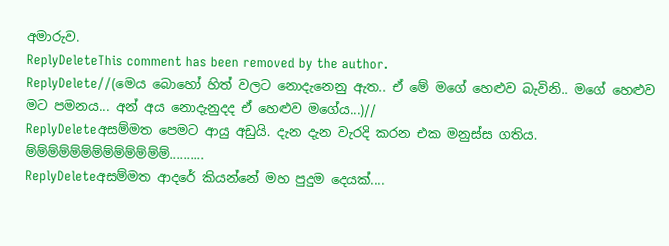අමාරුව.
ReplyDeleteThis comment has been removed by the author.
ReplyDelete//(මෙය බොහෝ හිත් වලට නොදැනෙනු ඇත.. ඒ මේ මගේ හෙළුව බැවිනි.. මගේ හෙළුව මට පමනය... අන් අය නොදැනුදද ඒ හෙළුව මගේය...)//
ReplyDeleteඅසම්මත පෙමට ආයු අඩුයි. දැන දැන වැරදි කරන එක මනුස්ස ගතිය.
ම්ම්ම්ම්ම්ම්ම්ම්ම්ම්ම්ම්ම්..........
ReplyDeleteඅසම්මත ආදරේ කියන්නේ මහ පුදුම දෙයක්....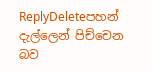ReplyDeleteපහන් දැල්ලෙන් පිච්චෙන බව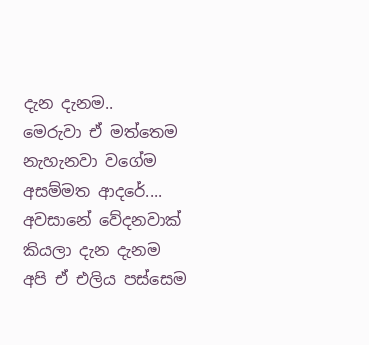දැන දැනම..
මෙරුවා ඒ මත්තෙම නැහැනවා වගේම අසම්මත ආදරේ....
අවසානේ වේදනවාක් කියලා දැන දැනම අපි ඒ එලිය පස්සෙම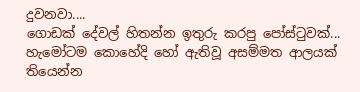දුවනවා....
ගොඩක් දේවල් හිතන්න ඉතුරු කරපු පෝස්ටුවක්... හැමෝටම කොහේදි හෝ ඇතිවූ අසම්මත ආලයක් තියෙන්න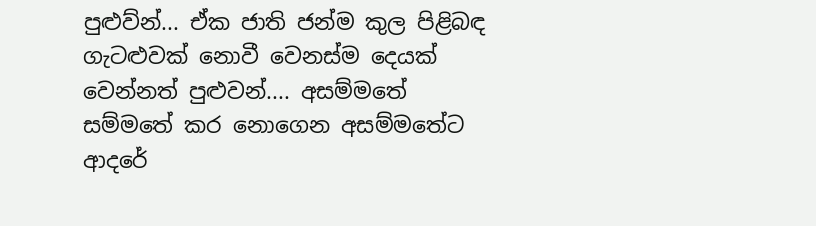පුළුව්න්... ඒක ජාති ජන්ම කුල පිළිබඳ ගැටළුවක් නොවී වෙනස්ම දෙයක් වෙන්නත් පුළුවන්.... අසම්මතේ සම්මතේ කර නොගෙන අසම්මතේට ආදරේ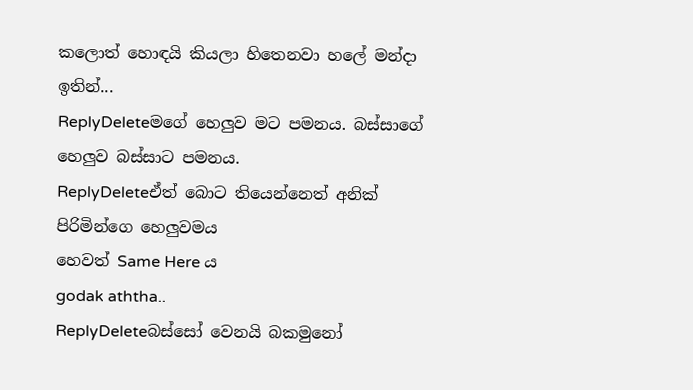කලොත් හොඳයි කියලා හිතෙනවා හලේ මන්දා ඉතින්...
ReplyDeleteමගේ හෙලුව මට පමනය. බස්සාගේ හෙලුව බස්සාට පමනය.
ReplyDeleteඒත් බොට තියෙන්නෙත් අනික් පිරිමින්ගෙ හෙලුවමය
හෙවත් Same Here ය
godak aththa..
ReplyDeleteබස්සෝ වෙනයි බකමුනෝ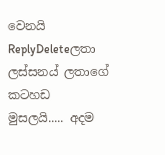වෙනයි
ReplyDeleteලතා ලස්සනය් ලතාගේ කටහඩ මුසලයි..... අදම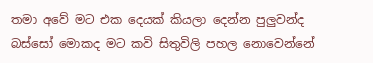තමා අවේ මට එක දෙයක් කියලා දෙන්න පුලුවන්ද බස්සෝ මොකද මට කවි සිතුවිලි පහල නොවෙන්නේ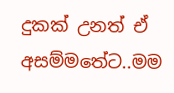දුකක් උනත් ඒ අසම්මතේට..මම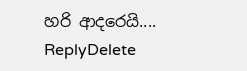හරි ආදරෙයි....
ReplyDelete